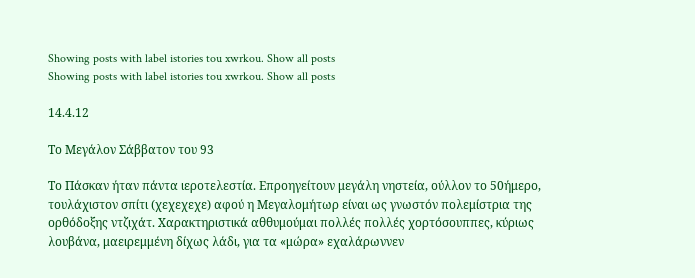Showing posts with label istories tou xwrkou. Show all posts
Showing posts with label istories tou xwrkou. Show all posts

14.4.12

Το Μεγάλον Σάββατον του 93

Το Πάσκαν ήταν πάντα ιεροτελεστία. Επροηγείτουν μεγάλη νηστεία, ούλλον το 50ήμερο, τουλάχιστον σπίτι (χεχεχεχε) αφού η Μεγαλομήτωρ είναι ως γνωστόν πολεμίστρια της ορθόδοξης ντζιχάτ. Χαρακτηριστικά αθθυμούμαι πολλές πολλές χορτόσουππες, κύριως λουβάνα, μαειρεμμένη δίχως λάδι, για τα «μώρα» εχαλάρωννεν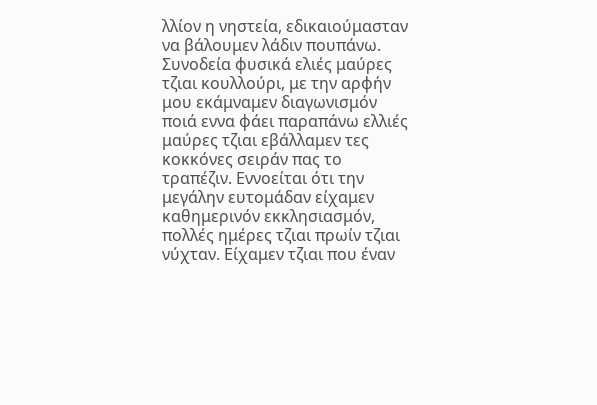λλίον η νηστεία, εδικαιούμασταν να βάλουμεν λάδιν πουπάνω. Συνοδεία φυσικά ελιές μαύρες τζιαι κουλλούρι, με την αρφήν μου εκάμναμεν διαγωνισμόν ποιά εννα φάει παραπάνω ελλιές μαύρες τζιαι εβάλλαμεν τες κοκκόνες σειράν πας το τραπέζιν. Εννοείται ότι την μεγάλην ευτομάδαν είχαμεν καθημερινόν εκκλησιασμόν, πολλές ημέρες τζιαι πρωίν τζιαι νύχταν. Είχαμεν τζιαι που έναν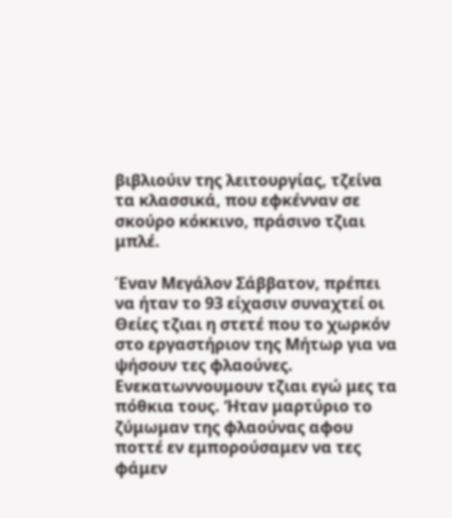βιβλιούιν της λειτουργίας, τζείνα τα κλασσικά, που εφκένναν σε σκούρο κόκκινο, πράσινο τζιαι μπλέ.

Έναν Μεγάλον Σάββατον, πρέπει να ήταν το 93 είχασιν συναχτεί οι Θείες τζιαι η στετέ που το χωρκόν στο εργαστήριον της Μήτωρ για να ψήσουν τες φλαούνες. Ενεκατωννουμουν τζιαι εγώ μες τα πόθκια τους. ‘Ηταν μαρτύριο το ζύμωμαν της φλαούνας αφου ποττέ εν εμπορούσαμεν να τες φάμεν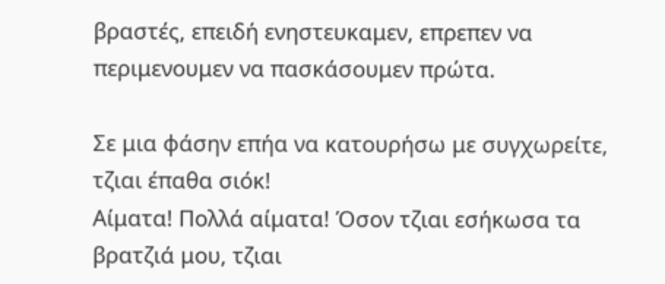βραστές, επειδή ενηστευκαμεν, επρεπεν να περιμενουμεν να πασκάσουμεν πρώτα.

Σε μια φάσην επήα να κατουρήσω με συγχωρείτε, τζιαι έπαθα σιόκ!
Αίματα! Πολλά αίματα! Όσον τζιαι εσήκωσα τα βρατζιά μου, τζιαι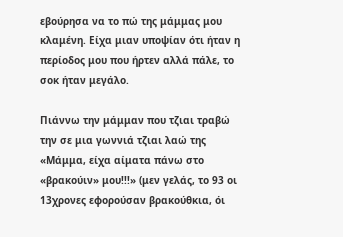εβούρησα να το πώ της μάμμας μου κλαμένη. Είχα μιαν υποψίαν ότι ήταν η περίοδος μου που ήρτεν αλλά πάλε, το σοκ ήταν μεγάλο.

Πιάννω την μάμμαν που τζιαι τραβώ την σε μια γωννιά τζιαι λαώ της «Μάμμα, είχα αίματα πάνω στο «βρακούιν» μου!!!» (μεν γελάς, το 93 οι 13χρονες εφορούσαν βρακούθκια, όι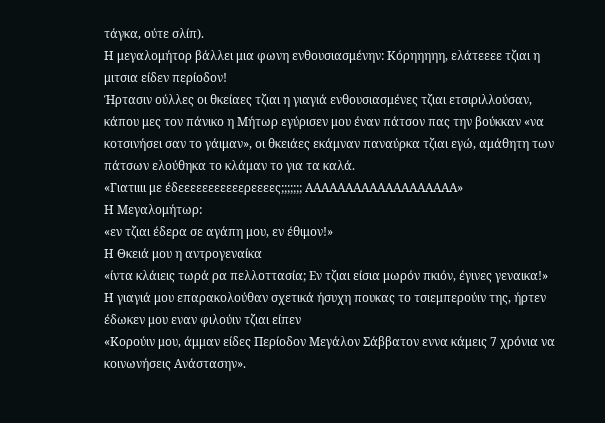τάγκα, ούτε σλίπ).
Η μεγαλομήτορ βάλλει μια φωνη ενθουσιασμένην: Κόρηηηηη, ελάτεεεε τζιαι η μιτσια είδεν περίοδον!
Ήρτασιν ούλλες οι θκείαες τζιαι η γιαγιά ενθουσιασμένες τζιαι ετσιριλλούσαν, κάπου μες τον πάνικο η Μήτωρ εγύρισεν μου έναν πάτσον πας την βούκκαν «να κοτσινήσει σαν το γάιμαν», οι θκειάες εκάμναν παναύρκα τζιαι εγώ, αμάθητη των πάτσων ελούθηκα το κλάμαν το για τα καλά.
«Γιατιιιι με έδεεεεεεεεεεερεεεες;;;;;;; ΑΑΑΑΑΑΑΑΑΑΑΑΑΑΑΑΑΑΑ»
Η Μεγαλομήτωρ:
«εν τζιαι έδερα σε αγάπη μου, εν έθιμον!»
Η Θκειά μου η αντρογεναίκα
«ίντα κλάιεις τωρά ρα πελλοττασία; Εν τζιαι είσια μωρόν πκιόν, έγινες γεναικα!»
Η γιαγιά μου επαρακολούθαν σχετικά ήσυχη πουκας το τσιεμπερούιν της, ήρτεν έδωκεν μου εναν φιλούιν τζιαι είπεν
«Κορούιν μου, άμμαν είδες Περίοδον Μεγάλον Σάββατον εννα κάμεις 7 χρόνια να κοινωνήσεις Ανάστασην».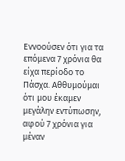Εννοούσεν ότι για τα επόμενα 7 χρόνια θα είχα περίοδο το Πάσχα. Αθθυμούμαι ότι μου έκαμεν μεγάλην εντύπωσην, αφού 7 χρόνια για μέναν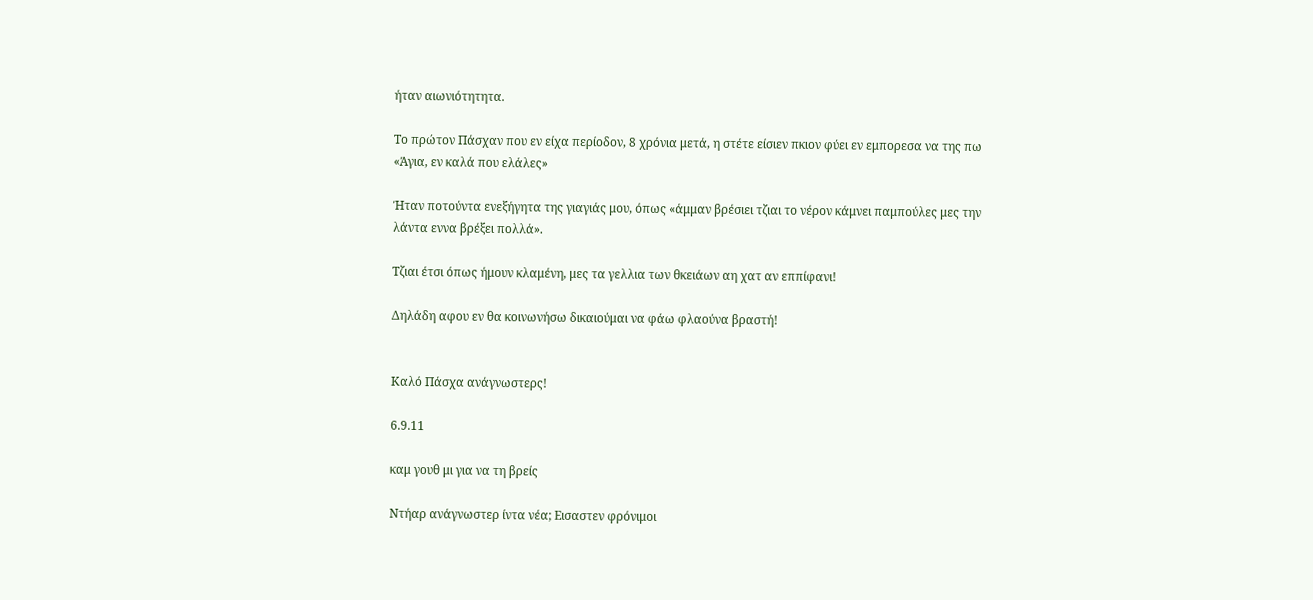ήταν αιωνιότητητα.

Το πρώτον Πάσχαν που εν είχα περίοδον, 8 χρόνια μετά, η στέτε είσιεν πκιον φύει εν εμπορεσα να της πω «Άγια, εν καλά που ελάλες»

Ήταν ποτούντα ενεξήγητα της γιαγιάς μου, όπως «άμμαν βρέσιει τζιαι το νέρον κάμνει παμπούλες μες την λάντα εννα βρέξει πολλά».

Τζιαι έτσι όπως ήμουν κλαμένη, μες τα γελλια των θκειάων αη χατ αν εππίφανι!

Δηλάδη αφου εν θα κοινωνήσω δικαιούμαι να φάω φλαούνα βραστή!


Καλό Πάσχα ανάγνωστερς!

6.9.11

καμ γουθ μι για να τη βρείς

Ντήαρ ανάγνωστερ ίντα νέα; Εισαστεν φρόνιμοι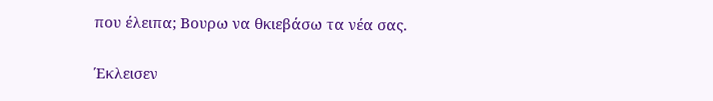που έλειπα; Βουρω να θκιεβάσω τα νέα σας.

Έκλεισεν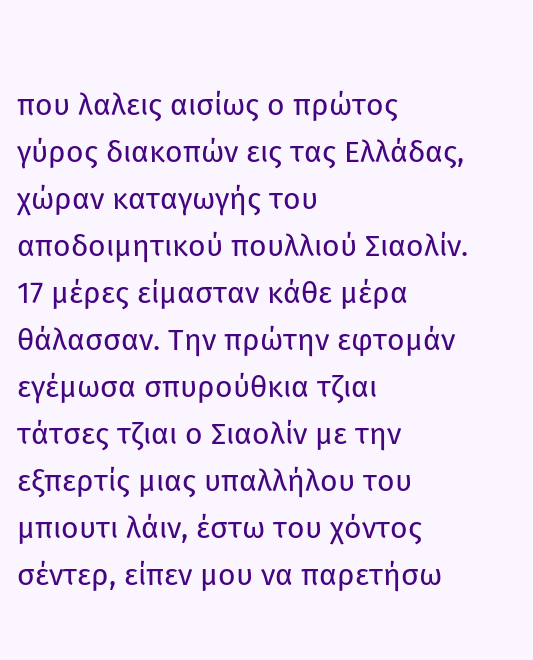που λαλεις αισίως ο πρώτος γύρος διακοπών εις τας Ελλάδας, χώραν καταγωγής του αποδοιμητικού πουλλιού Σιαολίν. 17 μέρες είμασταν κάθε μέρα θάλασσαν. Την πρώτην εφτομάν εγέμωσα σπυρούθκια τζιαι τάτσες τζιαι ο Σιαολίν με την εξπερτίς μιας υπαλλήλου του μπιουτι λάιν, έστω του χόντος σέντερ, είπεν μου να παρετήσω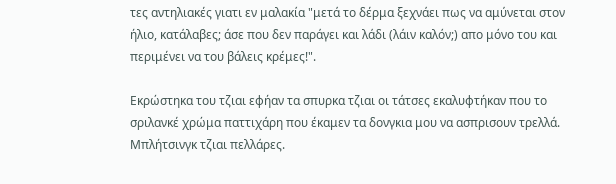τες αντηλιακές γιατι εν μαλακία "μετά το δέρμα ξεχνάει πως να αμύνεται στον ήλιο, κατάλαβες; άσε που δεν παράγει και λάδι (λάιν καλόν;) απο μόνο του και περιμένει να του βάλεις κρέμες!".

Εκρώστηκα του τζιαι εφήαν τα σπυρκα τζιαι οι τάτσες εκαλυφτήκαν που το σριλανκέ χρώμα παττιχάρη που έκαμεν τα δονγκια μου να ασπρισουν τρελλά. Μπλήτσινγκ τζιαι πελλάρες.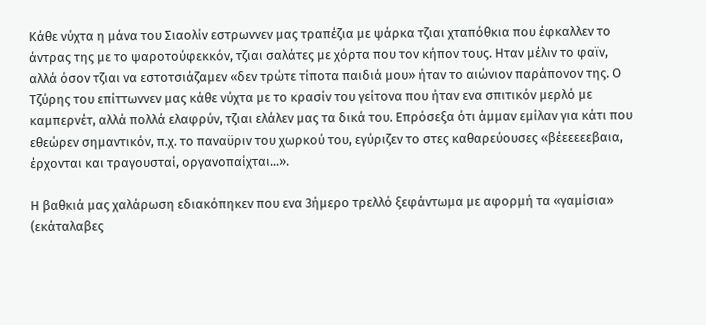Κάθε νύχτα η μάνα του Σιαολίν εστρωννεν μας τραπέζια με ψάρκα τζιαι χταπόθκια που έφκαλλεν το άντρας της με το ψαροτούφεκκόν, τζιαι σαλάτες με χόρτα που τον κήπον τους. Ηταν μέλιν το φαϊν, αλλά όσον τζιαι να εστοτσιάζαμεν «δεν τρώτε τίποτα παιδιά μου» ήταν το αιώνιον παράπονον της. Ο Τζύρης του επίττωννεν μας κάθε νύχτα με το κρασίν του γείτονα που ήταν ενα σπιτικόν μερλό με καμπερνέτ, αλλά πολλά ελαφρύν, τζιαι ελάλεν μας τα δικά του. Επρόσεξα ότι άμμαν εμίλαν για κάτι που εθεώρεν σημαντικόν, π.χ. το παναϋριν του χωρκού του, εγύριζεν το στες καθαρεύουσες «βέεεεεεβαια, έρχονται και τραγουσταί, οργανοπαίχται...».

Η βαθκιά μας χαλάρωση εδιακόπηκεν που ενα 3ήμερο τρελλό ξεφάντωμα με αφορμή τα «γαμίσια» (εκάταλαβες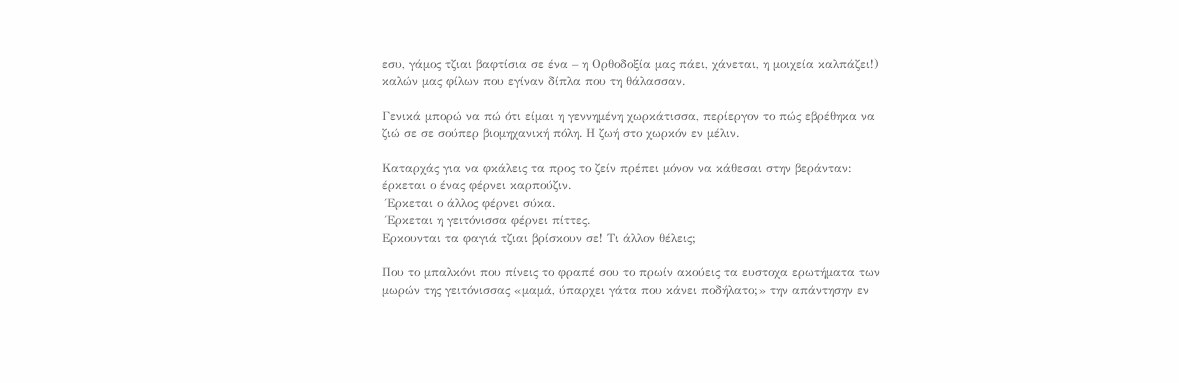εσυ, γάμος τζιαι βαφτίσια σε ένα – η Ορθοδοξία μας πάει, χάνεται, η μοιχεία καλπάζει!) καλών μας φίλων που εγίναν δίπλα που τη θάλασσαν.

Γενικά μπορώ να πώ ότι είμαι η γεννημένη χωρκάτισσα, περίεργον το πώς εβρέθηκα να ζιώ σε σε σούπερ βιομηχανική πόλη. Η ζωή στο χωρκόν εν μέλιν.

Καταρχάς για να φκάλεις τα προς το ζείν πρέπει μόνον να κάθεσαι στην βεράνταν: έρκεται ο ένας φέρνει καρπούζιν.
 Έρκεται ο άλλος φέρνει σύκα.
 Έρκεται η γειτόνισσα φέρνει πίττες.
Ερκουνται τα φαγιά τζιαι βρίσκουν σε! Τι άλλον θέλεις;

Που το μπαλκόνι που πίνεις το φραπέ σου το πρωίν ακούεις τα ευστοχα ερωτήματα των μωρών της γειτόνισσας «μαμά, ύπαρχει γάτα που κάνει ποδήλατο;» την απάντησην εν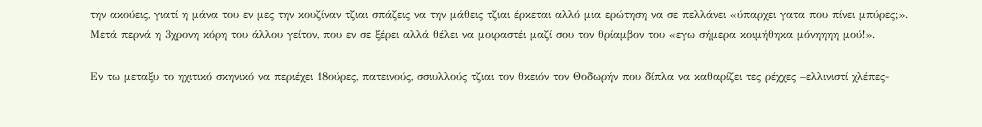την ακούεις, γιατί η μάνα του εν μες την κουζίναν τζιαι σπάζεις να την μάθεις τζιαι έρκεται αλλό μια ερώτηση να σε πελλάνει «ύπαρχει γατα που πίνει μπύρες;». Μετά περνά η 3χρονη κόρη του άλλου γείτον, που εν σε ξέρει αλλά θέλει να μοιραστέι μαζί σου τον θρίαμβον του «εγω σήμερα κοιμήθηκα μόνηηηη μού!».

Εν τω μεταξυ το ηχιτικό σκηνικό να περιέχει 18ούρες, πατεινούς, σσιυλλούς τζιαι τον θκειόν τον Θοδωρήν που δίπλα να καθαρίζει τες ρέχχες –ελλινιστί χλέπες-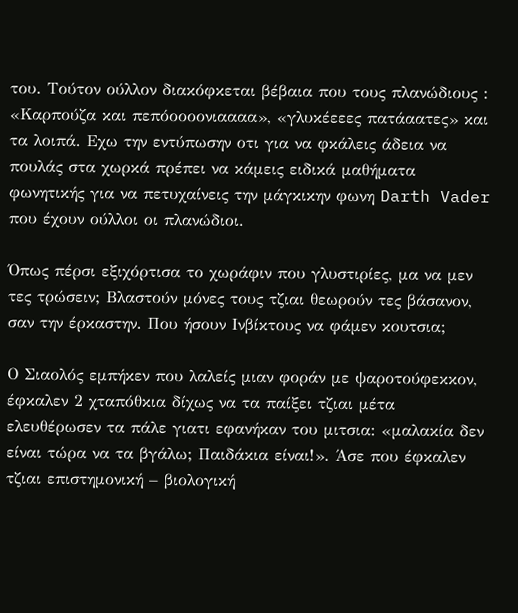του. Τούτον ούλλον διακόφκεται βέβαια που τους πλανώδιους : «Καρπούζα και πεπόοοοονιαααα», «γλυκέεεες πατάαατες» και τα λοιπά. Εχω την εντύπωσην οτι για να φκάλεις άδεια να πουλάς στα χωρκά πρέπει να κάμεις ειδικά μαθήματα φωνητικής για να πετυχαίνεις την μάγκικην φωνη Darth Vader που έχουν ούλλοι οι πλανώδιοι.

Όπως πέρσι εξιχόρτισα το χωράφιν που γλυστιρίες, μα να μεν τες τρώσειν; Βλαστούν μόνες τους τζιαι θεωρούν τες βάσανον, σαν την έρκαστην. Που ήσουν Ινβίκτους να φάμεν κουτσια;

Ο Σιαολός εμπήκεν που λαλείς μιαν φοράν με ψαροτούφεκκον, έφκαλεν 2 χταπόθκια δίχως να τα παίξει τζιαι μέτα ελευθέρωσεν τα πάλε γιατι εφανήκαν του μιτσια: «μαλακία δεν είναι τώρα να τα βγάλω; Παιδάκια είναι!». Άσε που έφκαλεν τζιαι επιστημονική – βιολογική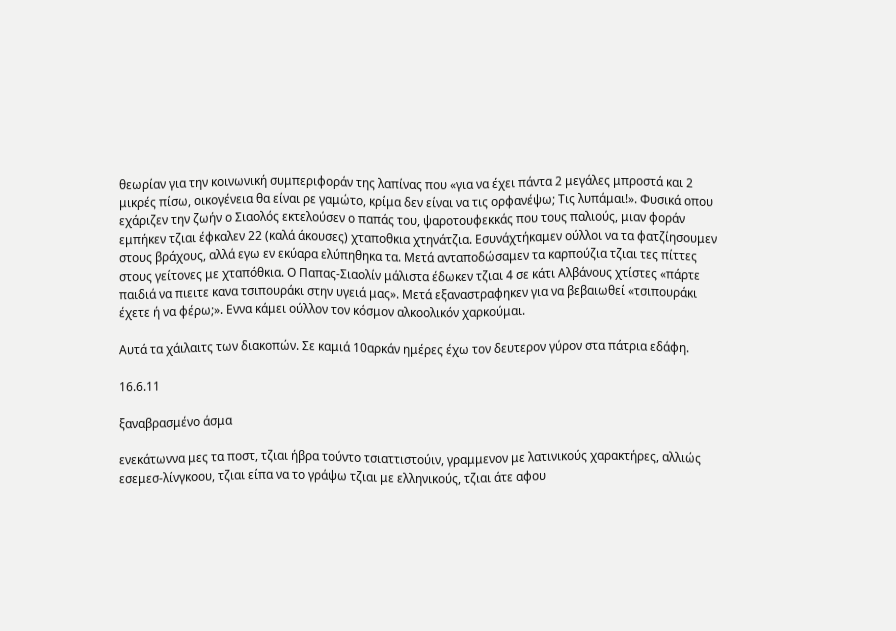θεωρίαν για την κοινωνική συμπεριφοράν της λαπίνας που «για να έχει πάντα 2 μεγάλες μπροστά και 2 μικρές πίσω, οικογένεια θα είναι ρε γαμώτο, κρίμα δεν είναι να τις ορφανέψω; Τις λυπάμαι!». Φυσικά οπου εχάριζεν την ζωήν ο Σιαολός εκτελούσεν ο παπάς του, ψαροτουφεκκάς που τους παλιούς, μιαν φοράν εμπήκεν τζιαι έφκαλεν 22 (καλά άκουσες) χταποθκια χτηνάτζια. Εσυνάχτήκαμεν ούλλοι να τα φατζίησουμεν στους βράχους, αλλά εγω εν εκύαρα ελύπηθηκα τα. Μετά ανταποδώσαμεν τα καρπούζια τζιαι τες πίττες στους γείτονες με χταπόθκια. Ο Παπας-Σιαολίν μάλιστα έδωκεν τζιαι 4 σε κάτι Αλβάνους χτίστες «πάρτε παιδιά να πιειτε κανα τσιπουράκι στην υγειά μας». Μετά εξαναστραφηκεν για να βεβαιωθεί «τσιπουράκι έχετε ή να φέρω;». Εννα κάμει ούλλον τον κόσμον αλκοολικόν χαρκούμαι.

Αυτά τα χάιλαιτς των διακοπών. Σε καμιά 10αρκάν ημέρες έχω τον δευτερον γύρον στα πάτρια εδάφη.

16.6.11

ξαναβρασμένο άσμα

ενεκάτωννα μες τα ποστ, τζιαι ήβρα τούντο τσιαττιστούιν, γραμμενον με λατινικούς χαρακτήρες, αλλιώς εσεμεσ-λίνγκοου, τζιαι είπα να το γράψω τζιαι με ελληνικούς, τζιαι άτε αφου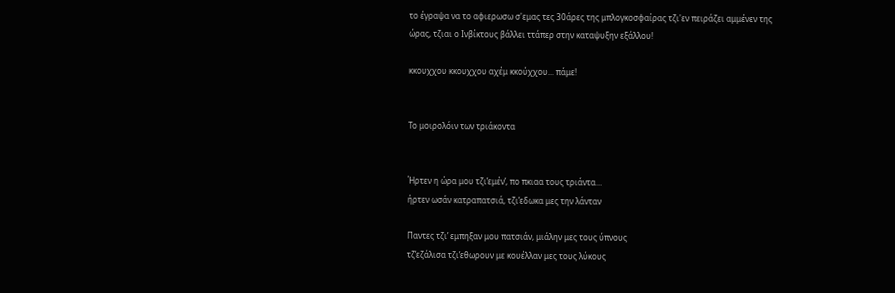το έγραψα να το αφιερωσω σ'εμας τες 30άρες της μπλογκοσφαίρας τζι'εν πειράζει αμμένεν της ώρας, τζιαι ο Ινβίκτους βάλλει ττάπερ στην καταψυξην εξάλλου!

κκουχχου κκουχχου αχέμ κκούχχου... πάμε!


Το μοιρολόιν των τριάκοντα


Ήρτεν η ώρα μου τζι’εμέν’, πο πκιαα τους τριάντα…
ήρτεν ωσάν κατραπατσιά, τζι’εδωκα μες την λάνταν

Παντες τζι’ εμπηξαν μου πατσιάν, μιάλην μες τους ύπνους
τζ’εζάλισα τζι’εθωρουν με κουέλλαν μες τους λύκους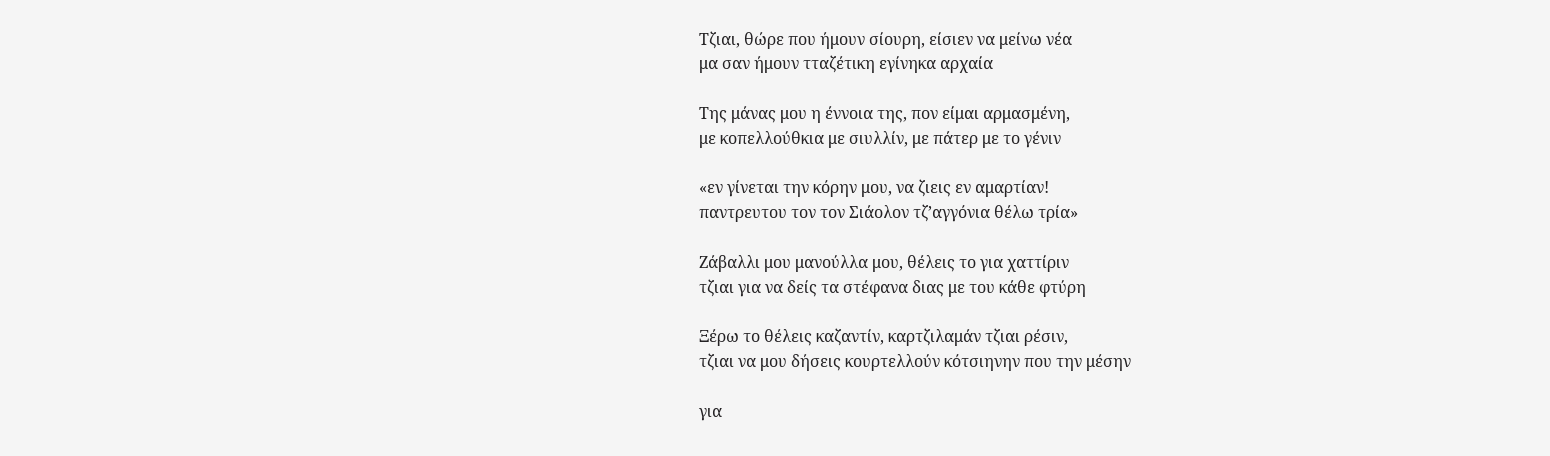Τζιαι, θώρε που ήμουν σίουρη, είσιεν να μείνω νέα
μα σαν ήμουν τταζέτικη εγίνηκα αρχαία

Της μάνας μου η έννοια της, πον είμαι αρμασμένη,
με κοπελλούθκια με σιυλλίν, με πάτερ με το γένιν

«εν γίνεται την κόρην μου, να ζιεις εν αμαρτίαν!
παντρευτου τον τον Σιάολον τζ’αγγόνια θέλω τρία»

Ζάβαλλι μου μανούλλα μου, θέλεις το για χαττίριν
τζιαι για να δείς τα στέφανα διας με του κάθε φτύρη

Ξέρω το θέλεις καζαντίν, καρτζιλαμάν τζιαι ρέσιν,
τζιαι να μου δήσεις κουρτελλούν κότσιηνην που την μέσην

για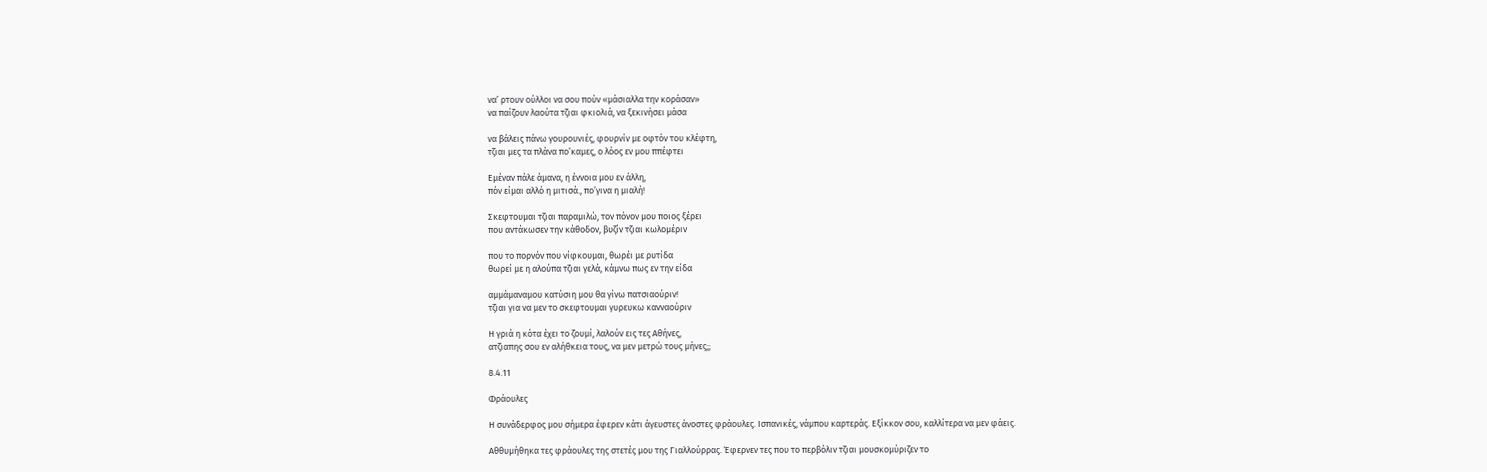να’ ρτουν ούλλοι να σου πούν «μάσιαλλα την κοράσαν»
να παίζουν λαούτα τζιαι φκιολιά, να ξεκινήσει μάσα

να βάλεις πάνω γουρουνιές, φουρνίν με οφτόν του κλέφτη,
τζιαι μες τα πλάνα πο’καμες, ο λόος εν μου ππέφτει

Εμέναν πάλε άμανα, η έννοια μου εν άλλη,
πόν είμαι αλλό η μιτισά., πο’γινα η μιαλή!

Σκεφτουμαι τζιαι παραμιλώ, τον πόνον μου ποιος ξέρει
που αντάκωσεν την κάθοδον, βυζίν τζιαι κωλομέριν

που το πορνόν που νίφκουμαι, θωρέι με ρυτίδα
θωρεί με η αλούπα τζιαι γελά, κάμνω πως εν την είδα

αμμάμαναμου κατύσιη μου θα γίνω πατσιαούριν!
τζιαι για να μεν το σκεφτουμαι γυρευκω κανναούριν

Η γριά η κότα έχει το ζουμί, λαλούν εις τες Αθήνες,
ατζιαπης σου εν αλήθκεια τους, να μεν μετρώ τους μήνες;;

8.4.11

Φράουλες

Η συνάδερφος μου σήμερα έφερεν κάτι άγευστες άνοστες φράουλες. Ισπανικές, νάμπου καρτεράς. Εξίκκον σου, καλλίτερα να μεν φάεις.

Αθθυμήθηκα τες φράουλες της στετές μου της Γιαλλούρρας. Έφερνεν τες που το περβόλιν τζιαι μουσκομύριζεν το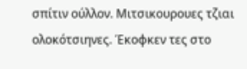σπίτιν ούλλον. Μιτσικουρουες τζιαι ολοκότσιηνες. Έκοφκεν τες στο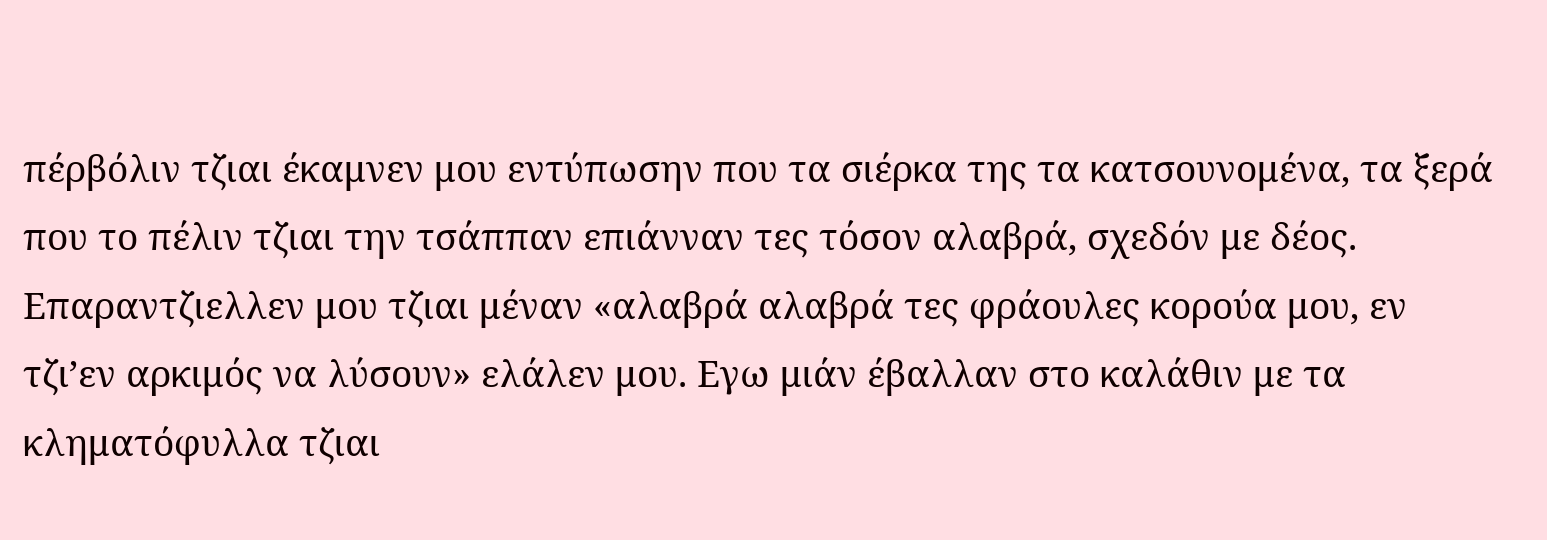πέρβόλιν τζιαι έκαμνεν μου εντύπωσην που τα σιέρκα της τα κατσουνομένα, τα ξερά που το πέλιν τζιαι την τσάππαν επιάνναν τες τόσον αλαβρά, σχεδόν με δέος. Επαραντζιελλεν μου τζιαι μέναν «αλαβρά αλαβρά τες φράουλες κορούα μου, εν τζι’εν αρκιμός να λύσουν» ελάλεν μου. Εγω μιάν έβαλλαν στο καλάθιν με τα κληματόφυλλα τζιαι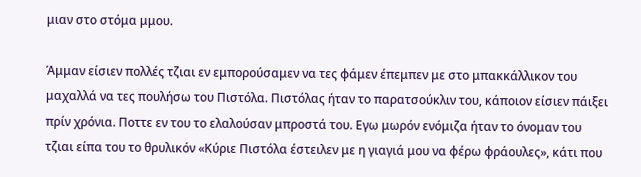μιαν στο στόμα μμου.

Άμμαν είσιεν πολλές τζιαι εν εμπορούσαμεν να τες φάμεν έπεμπεν με στο μπακκάλλικον του μαχαλλά να τες πουλήσω του Πιστόλα. Πιστόλας ήταν το παρατσούκλιν του, κάποιον είσιεν πάιξει πρίν χρόνια. Ποττε εν του το ελαλούσαν μπροστά του. Εγω μωρόν ενόμιζα ήταν το όνομαν του τζιαι είπα του το θρυλικόν «Κύριε Πιστόλα έστειλεν με η γιαγιά μου να φέρω φράουλες», κάτι που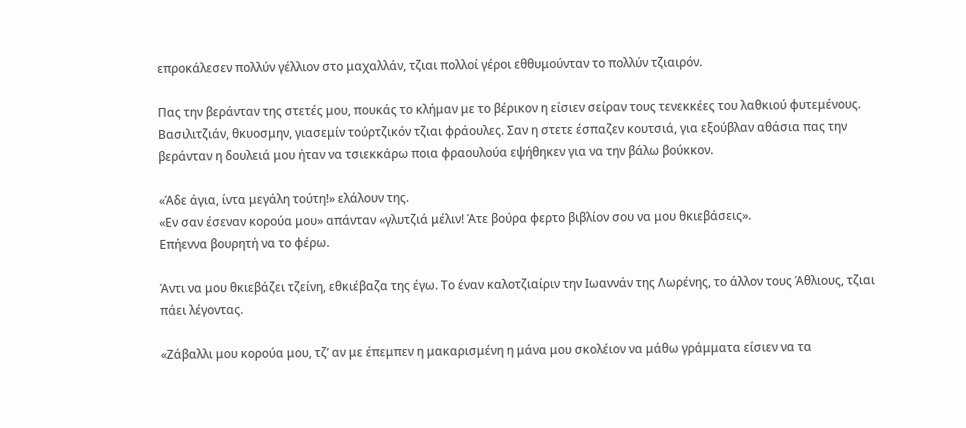επροκάλεσεν πολλύν γέλλιον στο μαχαλλάν, τζιαι πολλοί γέροι εθθυμούνταν το πολλύν τζιαιρόν.

Πας την βεράνταν της στετές μου, πουκάς το κλήμαν με το βέρικον η είσιεν σείραν τους τενεκκέες του λαθκιού φυτεμένους. Βασιλιτζιάν, θκυοσμην, γιασεμίν τούρτζικόν τζιαι φράουλες. Σαν η στετε έσπαζεν κουτσιά, για εξούβλαν αθάσια πας την βεράνταν η δουλειά μου ήταν να τσιεκκάρω ποια φραουλούα εψήθηκεν για να την βάλω βούκκον.

«Άδε άγια, ίντα μεγάλη τούτη!» ελάλουν της.
«Εν σαν έσεναν κορούα μου» απάνταν «γλυτζιά μέλιν! Άτε βούρα φερτο βιβλίον σου να μου θκιεβάσεις».
Επήεννα βουρητή να το φέρω.

Άντι να μου θκιεβάζει τζείνη, εθκιέβαζα της έγω. Το έναν καλοτζιαίριν την Ιωαννάν της Λωρένης, το άλλον τους Άθλιους, τζιαι πάει λέγοντας.

«Ζάβαλλι μου κορούα μου, τζ’ αν με έπεμπεν η μακαρισμένη η μάνα μου σκολέιον να μάθω γράμματα είσιεν να τα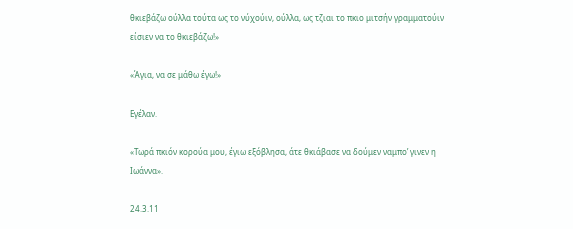θκιεβάζω ούλλα τούτα ως το νύχούιν, ούλλα, ως τζιαι το πκιο μιτσήν γραμματούιν είσιεν να το θκιεβάζω!»

«Άγια, να σε μάθω έγω!»

Εγέλαν.

«Τωρά πκιόν κορούα μου, έγιω εξόβλησα, άτε θκιάβασε να δούμεν ναμπο’ γινεν η Ιωάννα».

24.3.11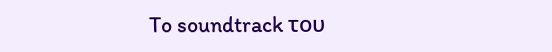To soundtrack του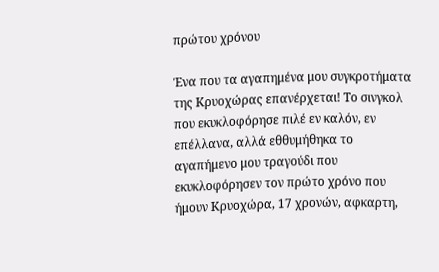πρώτου χρόνου

Ένα που τα αγαπημένα μου συγκροτήματα της Κρυοχώρας επανέρχεται! Το σινγκολ που εκυκλοφόρησε πιλέ εν καλόν, εν επέλλανα, αλλά εθθυμήθηκα το αγαπήμενο μου τραγούδι που εκυκλοφόρησεν τον πρώτο χρόνο που ήμουν Κρυοχώρα, 17 χρονών, αφκαρτη,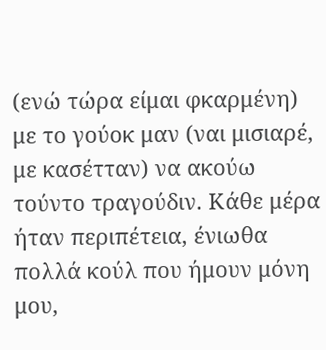(ενώ τώρα είμαι φκαρμένη) με το γούοκ μαν (ναι μισιαρέ, με κασέτταν) να ακούω τούντο τραγούδιν. Κάθε μέρα ήταν περιπέτεια, ένιωθα πολλά κούλ που ήμουν μόνη μου,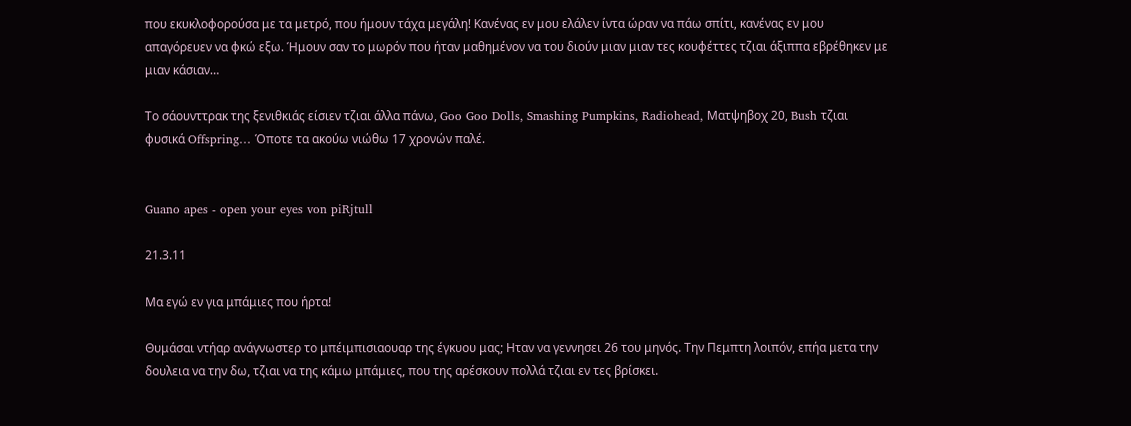που εκυκλοφορούσα με τα μετρό, που ήμουν τάχα μεγάλη! Κανένας εν μου ελάλεν ίντα ώραν να πάω σπίτι, κανένας εν μου απαγόρευεν να φκώ εξω. Ήμουν σαν το μωρόν που ήταν μαθημένον να του διούν μιαν μιαν τες κουφέττες τζιαι άξιππα εβρέθηκεν με μιαν κάσιαν…

Το σάουνττρακ της ξενιθκιάς είσιεν τζιαι άλλα πάνω, Goo Goo Dolls, Smashing Pumpkins, Radiohead, Ματψηβοχ 20, Bush τζιαι φυσικά Offspring… Όποτε τα ακούω νιώθω 17 χρονών παλέ.


Guano apes - open your eyes von piRjtull

21.3.11

Μα εγώ εν για μπάμιες που ήρτα!

Θυμάσαι ντήαρ ανάγνωστερ το μπέιμπισιαουαρ της έγκυου μας; Ηταν να γεννησει 26 του μηνός. Την Πεμπτη λοιπόν, επήα μετα την δουλεια να την δω, τζιαι να της κάμω μπάμιες, που της αρέσκουν πολλά τζιαι εν τες βρίσκει.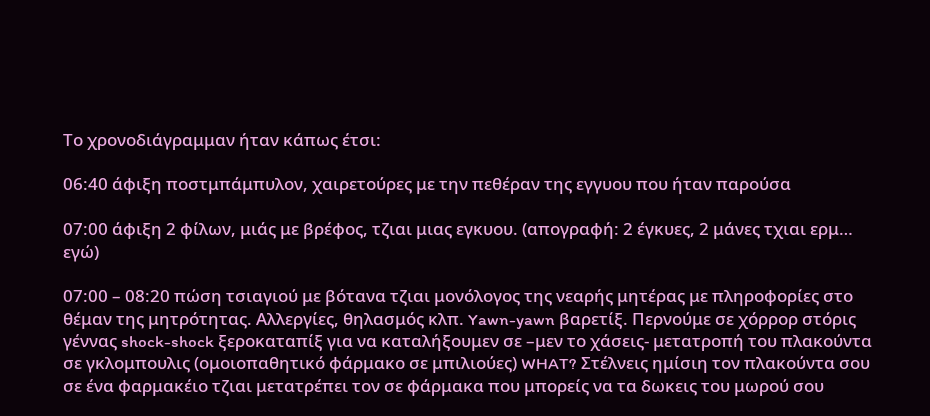Το χρονοδιάγραμμαν ήταν κάπως έτσι:

06:40 άφιξη ποστμπάμπυλον, χαιρετούρες με την πεθέραν της εγγυου που ήταν παρούσα

07:00 άφιξη 2 φίλων, μιάς με βρέφος, τζιαι μιας εγκυου. (απογραφή: 2 έγκυες, 2 μάνες τχιαι ερμ… εγώ)

07:00 – 08:20 πώση τσιαγιού με βότανα τζιαι μονόλογος της νεαρής μητέρας με πληροφορίες στο θέμαν της μητρότητας. Αλλεργίες, θηλασμός κλπ. Yawn-yawn βαρετίξ. Περνούμε σε χόρρορ στόρις γέννας shock-shock ξεροκαταπίξ για να καταλήξουμεν σε –μεν το χάσεις- μετατροπή του πλακούντα σε γκλομπουλις (ομοιοπαθητικό φάρμακο σε μπιλιούες) WHAT? Στέλνεις ημίσιη τον πλακούντα σου σε ένα φαρμακέιο τζιαι μετατρέπει τον σε φάρμακα που μπορείς να τα δωκεις του μωρού σου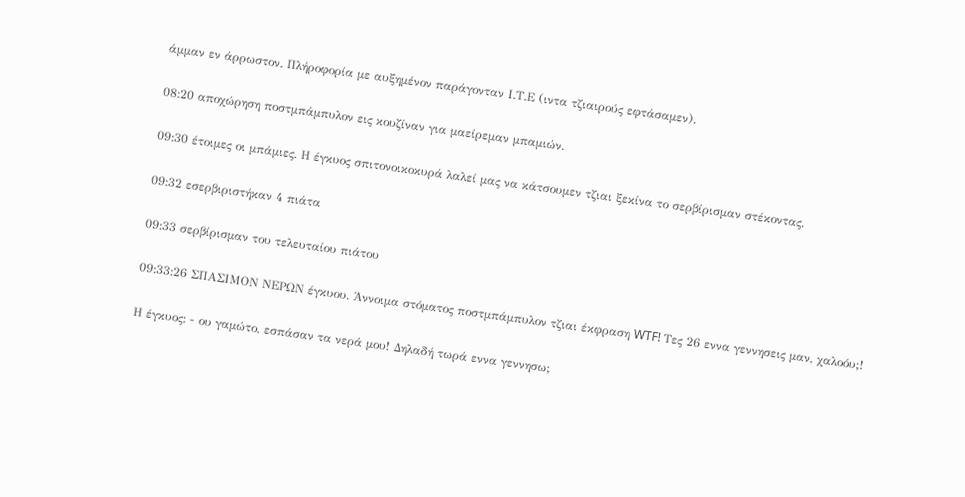άμμαν εν άρρωστον. Πλήροφορία με αυξημένον παράγονταν Ι.Τ.Ε (ιντα τζιαιρούς εφτάσαμεν).

08:20 αποχώρηση ποστμπάμπυλον εις κουζίναν για μαείρεμαν μπαμιών.

09:30 έτοιμες οι μπάμιες. Η έγκυος σπιτονοικοκυρά λαλεί μας να κάτσουμεν τζιαι ξεκίνα το σερβίρισμαν στέκοντας.

09:32 εσερβιριστήκαν 4 πιάτα

09:33 σερβίρισμαν του τελευταίου πιάτου

09:33:26 ΣΠΑΣΙΜΟΝ ΝΕΡΩΝ έγκυου. Άννοιμα στόματος ποστμπάμπυλον τζιαι έκφραση WTF! Τες 26 εννα γεννησεις μαν, χαλοόυ;!

Η έγκυος: - ου γαμώτο, εσπάσαν τα νερά μου! Δηλαδή τωρά εννα γεννησω;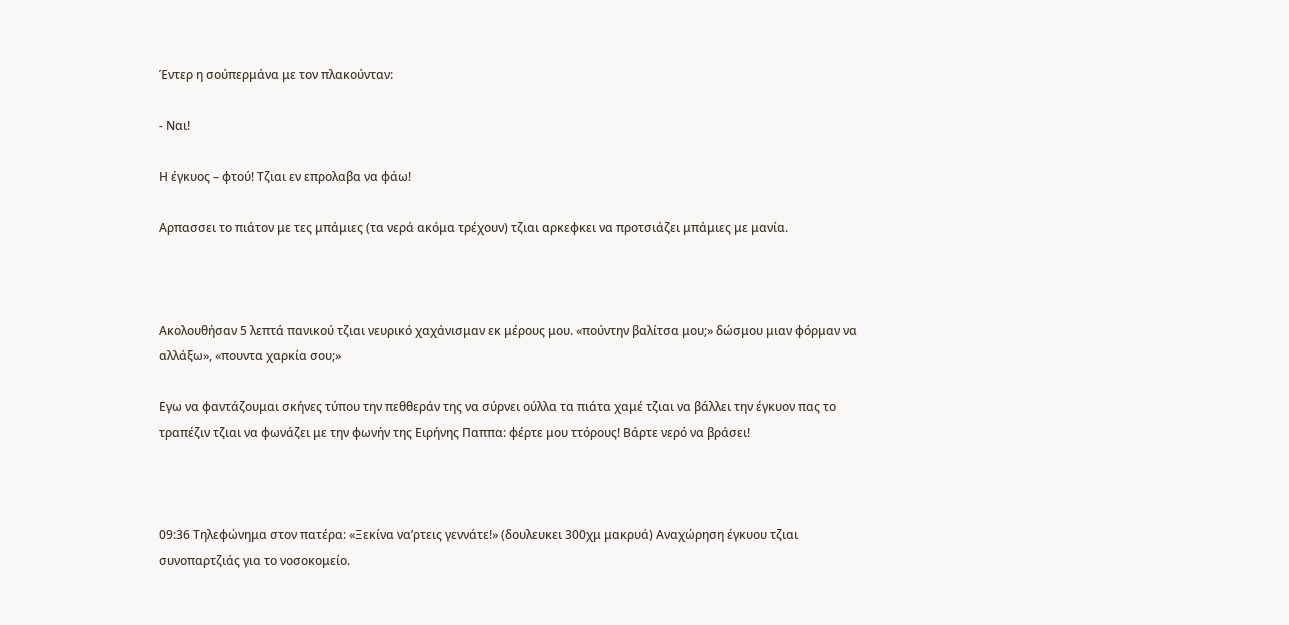Έντερ η σούπερμάνα με τον πλακούνταν:

- Ναι!

Η έγκυος – φτού! Τζιαι εν επρολαβα να φάω!

Αρπασσει το πιάτον με τες μπάμιες (τα νερά ακόμα τρέχουν) τζιαι αρκεφκει να προτσιάζει μπάμιες με μανία.



Ακολουθήσαν 5 λεπτά πανικού τζιαι νευρικό χαχάνισμαν εκ μέρους μου. «πούντην βαλίτσα μου;» δώσμου μιαν φόρμαν να αλλάξω», «πουντα χαρκία σου;»

Εγω να φαντάζουμαι σκήνες τύπου την πεθθεράν της να σύρνει ούλλα τα πιάτα χαμέ τζιαι να βάλλει την έγκυον πας το τραπέζιν τζιαι να φωνάζει με την φωνήν της Ειρήνης Παππα: φέρτε μου ττόρους! Βάρτε νερό να βράσει!



09:36 Τηλεφώνημα στον πατέρα: «Ξεκίνα να’ρτεις γεννάτε!» (δουλευκει 300χμ μακρυά) Αναχώρηση έγκυου τζιαι συνοπαρτζιάς για το νοσοκομείο.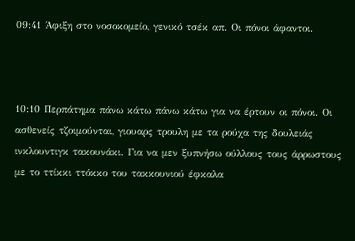09:41 Άφιξη στο νοσοκομείο, γενικό τσέκ απ. Οι πόνοι άφαντοι.



10:10 Περπάτημα πάνω κάτω πάνω κάτω για να έρτουν οι πόνοι. Οι ασθενείς τζοιμούνται, γιουαρς τρουλη με τα ρούχα της δουλειάς ινκλουντιγκ τακουνάκι. Για να μεν ξυπνήσω ούλλους τους άρρωστους με το ττίκκι ττόκκο του τακκουνιού έφκαλα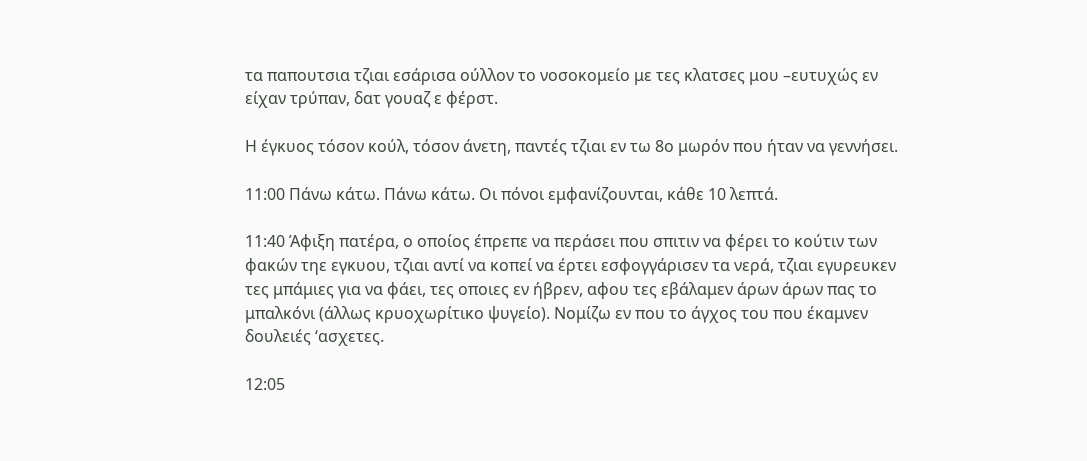τα παπουτσια τζιαι εσάρισα ούλλον το νοσοκομείο με τες κλατσες μου –ευτυχώς εν είχαν τρύπαν, δατ γουαζ ε φέρστ.

Η έγκυος τόσον κούλ, τόσον άνετη, παντές τζιαι εν τω 8ο μωρόν που ήταν να γεννήσει.

11:00 Πάνω κάτω. Πάνω κάτω. Οι πόνοι εμφανίζουνται, κάθε 10 λεπτά.

11:40 Άφιξη πατέρα, ο οποίος έπρεπε να περάσει που σπιτιν να φέρει το κούτιν των φακών τηε εγκυου, τζιαι αντί να κοπεί να έρτει εσφογγάρισεν τα νερά, τζιαι εγυρευκεν τες μπάμιες για να φάει, τες οποιες εν ήβρεν, αφου τες εβάλαμεν άρων άρων πας το μπαλκόνι (άλλως κρυοχωρίτικο ψυγείο). Νομίζω εν που το άγχος του που έκαμνεν δουλειές ‘ασχετες.

12:05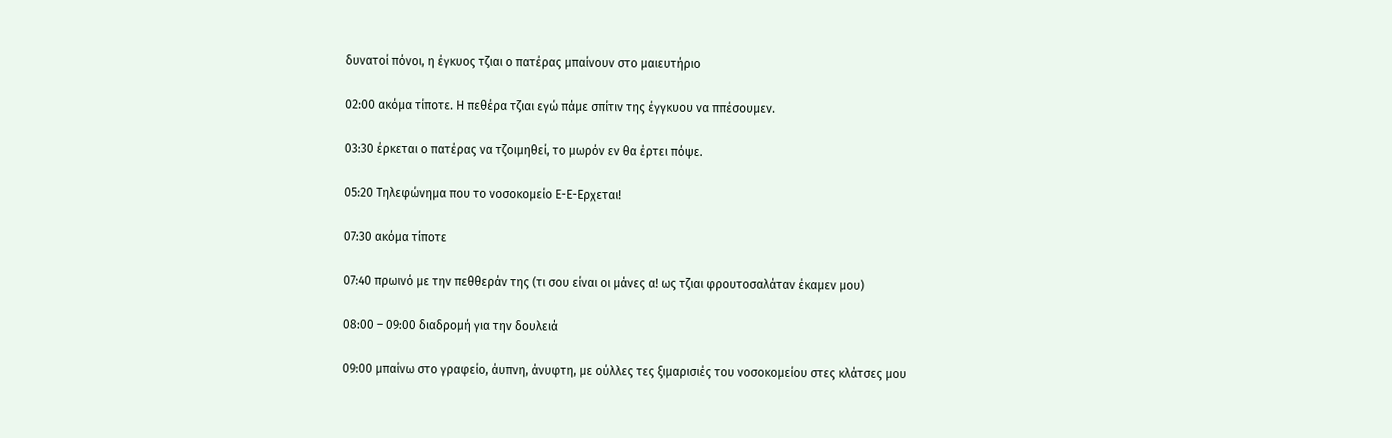δυνατοί πόνοι, η έγκυος τζιαι ο πατέρας μπαίνουν στο μαιευτήριο

02:00 ακόμα τίποτε. Η πεθέρα τζιαι εγώ πάμε σπίτιν της έγγκυου να ππέσουμεν.

03:30 έρκεται ο πατέρας να τζοιμηθεί, το μωρόν εν θα έρτει πόψε.

05:20 Τηλεφώνημα που το νοσοκομείο Ε-Ε-Ερχεται!

07:30 ακόμα τίποτε

07:40 πρωινό με την πεθθεράν της (τι σου είναι οι μάνες α! ως τζιαι φρουτοσαλάταν έκαμεν μου)

08:00 – 09:00 διαδρομή για την δουλειά

09:00 μπαίνω στο γραφείο, άυπνη, άνυφτη, με ούλλες τες ξιμαρισιές του νοσοκομείου στες κλάτσες μου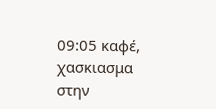09:05 καφέ, χασκιασμα στην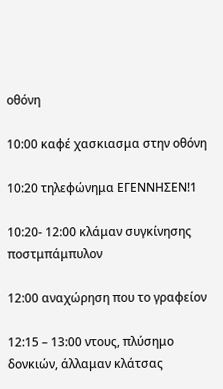οθόνη

10:00 καφέ χασκιασμα στην οθόνη

10:20 τηλεφώνημα ΕΓΕΝΝΗΣΕΝ!1

10:20- 12:00 κλάμαν συγκίνησης ποστμπάμπυλον

12:00 αναχώρηση που το γραφείον

12:15 – 13:00 ντους, πλύσημο δονκιών, άλλαμαν κλάτσας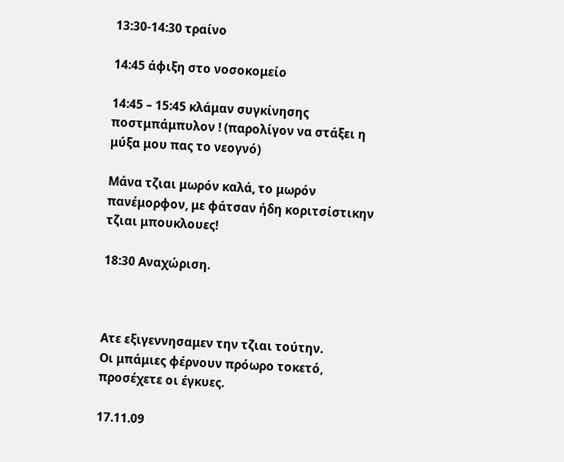13:30-14:30 τραίνο

14:45 άφιξη στο νοσοκομείο

14:45 – 15:45 κλάμαν συγκίνησης ποστμπάμπυλον ! (παρολίγον να στάξει η μύξα μου πας το νεογνό)

Μάνα τζιαι μωρόν καλά, το μωρόν πανέμορφον, με φάτσαν ήδη κοριτσίστικην τζιαι μπουκλουες!

18:30 Αναχώριση.



Ατε εξιγεννησαμεν την τζιαι τούτην.
Οι μπάμιες φέρνουν πρόωρο τοκετό, προσέχετε οι έγκυες.

17.11.09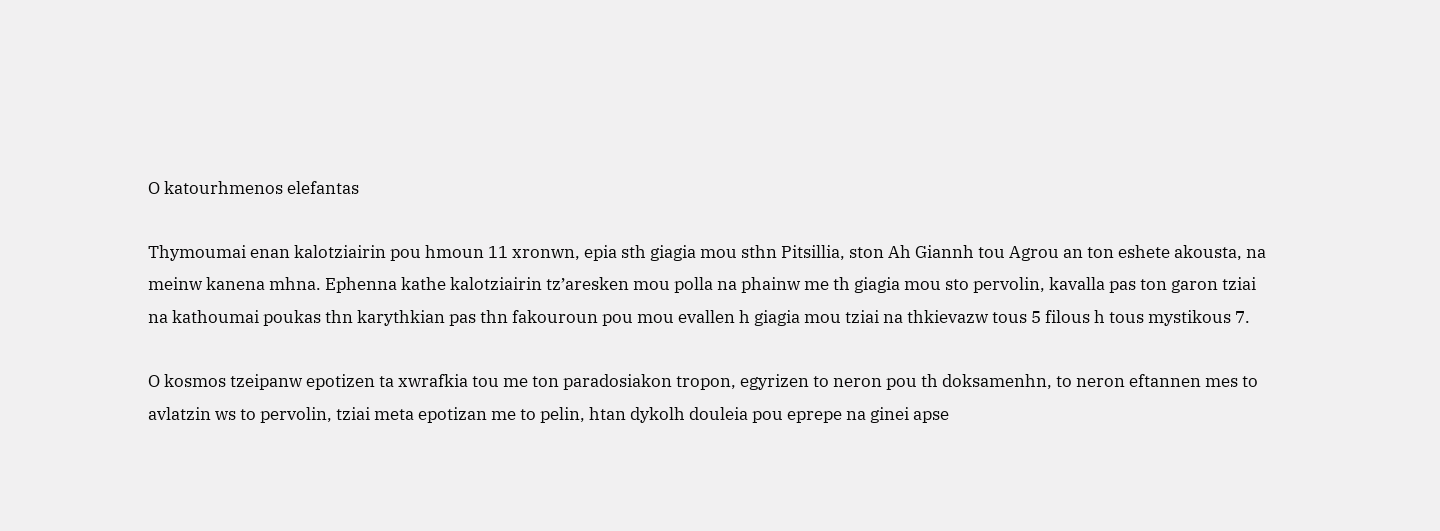O katourhmenos elefantas

Thymoumai enan kalotziairin pou hmoun 11 xronwn, epia sth giagia mou sthn Pitsillia, ston Ah Giannh tou Agrou an ton eshete akousta, na meinw kanena mhna. Ephenna kathe kalotziairin tz’aresken mou polla na phainw me th giagia mou sto pervolin, kavalla pas ton garon tziai na kathoumai poukas thn karythkian pas thn fakouroun pou mou evallen h giagia mou tziai na thkievazw tous 5 filous h tous mystikous 7.

O kosmos tzeipanw epotizen ta xwrafkia tou me ton paradosiakon tropon, egyrizen to neron pou th doksamenhn, to neron eftannen mes to avlatzin ws to pervolin, tziai meta epotizan me to pelin, htan dykolh douleia pou eprepe na ginei apse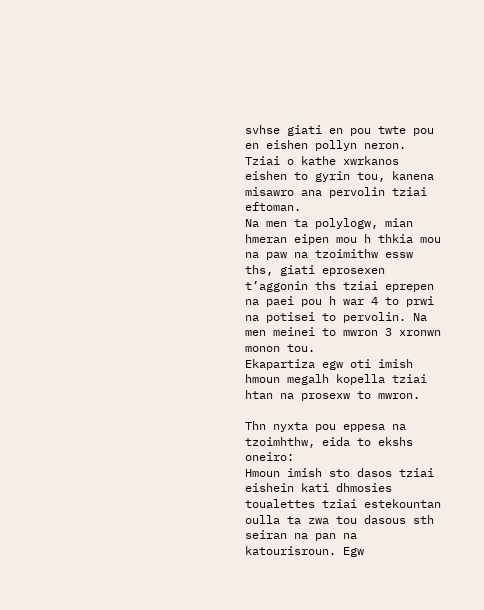svhse giati en pou twte pou en eishen pollyn neron. Tziai o kathe xwrkanos eishen to gyrin tou, kanena misawro ana pervolin tziai eftoman.
Na men ta polylogw, mian hmeran eipen mou h thkia mou na paw na tzoimithw essw ths, giati eprosexen t’aggonin ths tziai eprepen na paei pou h war 4 to prwi na potisei to pervolin. Na men meinei to mwron 3 xronwn monon tou.
Ekapartiza egw oti imish hmoun megalh kopella tziai htan na prosexw to mwron.

Thn nyxta pou eppesa na tzoimhthw, eida to ekshs oneiro:
Hmoun imish sto dasos tziai eishein kati dhmosies toualettes tziai estekountan oulla ta zwa tou dasous sth seiran na pan na katourisroun. Egw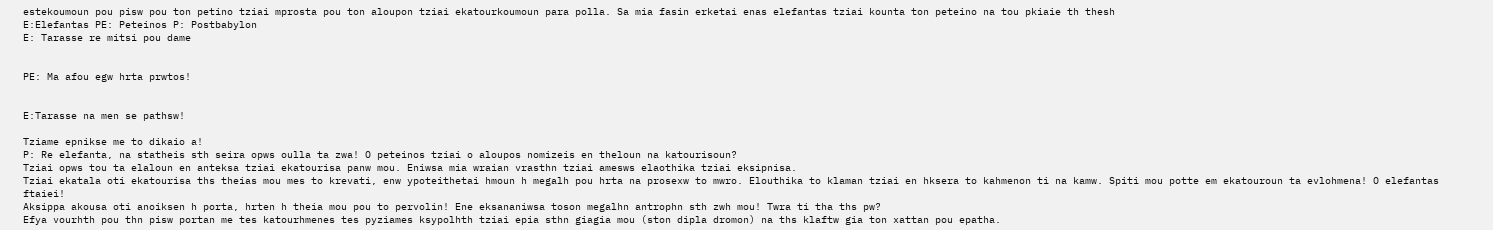estekoumoun pou pisw pou ton petino tziai mprosta pou ton aloupon tziai ekatourkoumoun para polla. Sa mia fasin erketai enas elefantas tziai kounta ton peteino na tou pkiaie th thesh
E:Elefantas PE: Peteinos P: Postbabylon
E: Tarasse re mitsi pou dame


PE: Ma afou egw hrta prwtos!


E:Tarasse na men se pathsw!

Tziame epnikse me to dikaio a!
P: Re elefanta, na statheis sth seira opws oulla ta zwa! O peteinos tziai o aloupos nomizeis en theloun na katourisoun?
Tziai opws tou ta elaloun en anteksa tziai ekatourisa panw mou. Eniwsa mia wraian vrasthn tziai amesws elaothika tziai eksipnisa.
Tziai ekatala oti ekatourisa ths theias mou mes to krevati, enw ypoteithetai hmoun h megalh pou hrta na prosexw to mwro. Elouthika to klaman tziai en hksera to kahmenon ti na kamw. Spiti mou potte em ekatouroun ta evlohmena! O elefantas ftaiei!
Aksippa akousa oti anoiksen h porta, hrten h theia mou pou to pervolin! Ene eksananiwsa toson megalhn antrophn sth zwh mou! Twra ti tha ths pw?
Efya vourhth pou thn pisw portan me tes katourhmenes tes pyziames ksypolhth tziai epia sthn giagia mou (ston dipla dromon) na ths klaftw gia ton xattan pou epatha.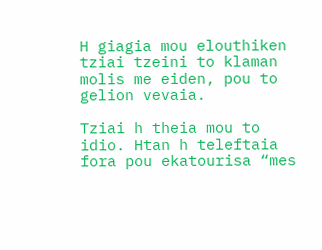H giagia mou elouthiken tziai tzeini to klaman molis me eiden, pou to gelion vevaia.

Tziai h theia mou to idio. Htan h teleftaia fora pou ekatourisa “mes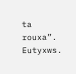ta rouxa”. Eutyxws.